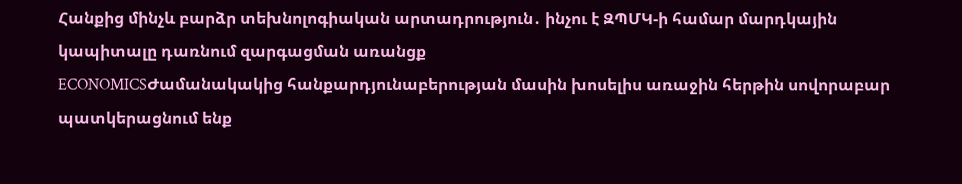Հանքից մինչև բարձր տեխնոլոգիական արտադրություն․ ինչու է ԶՊՄԿ-ի համար մարդկային կապիտալը դառնում զարգացման առանցք
ECONOMICSԺամանակակից հանքարդյունաբերության մասին խոսելիս առաջին հերթին սովորաբար պատկերացնում ենք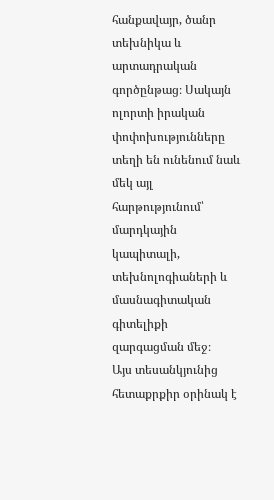հանքավայր, ծանր տեխնիկա և արտադրական գործընթաց։ Սակայն ոլորտի իրական փոփոխությունները տեղի են ունենում նաև մեկ այլ հարթությունում՝ մարդկային կապիտալի, տեխնոլոգիաների և մասնագիտական գիտելիքի զարգացման մեջ։
Այս տեսանկյունից հետաքրքիր օրինակ է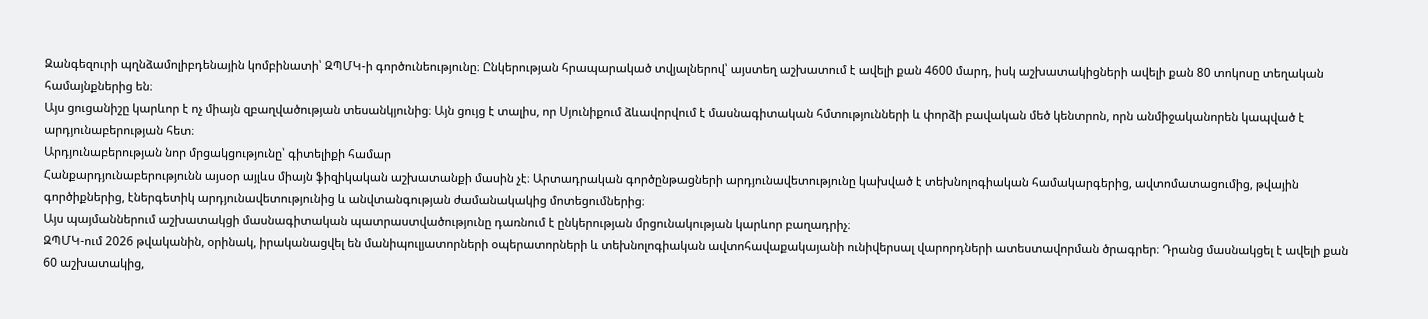Զանգեզուրի պղնձամոլիբդենային կոմբինատի՝ ԶՊՄԿ-ի գործունեությունը։ Ընկերության հրապարակած տվյալներով՝ այստեղ աշխատում է ավելի քան 4600 մարդ, իսկ աշխատակիցների ավելի քան 80 տոկոսը տեղական համայնքներից են։
Այս ցուցանիշը կարևոր է ոչ միայն զբաղվածության տեսանկյունից։ Այն ցույց է տալիս, որ Սյունիքում ձևավորվում է մասնագիտական հմտությունների և փորձի բավական մեծ կենտրոն, որն անմիջականորեն կապված է արդյունաբերության հետ։
Արդյունաբերության նոր մրցակցությունը՝ գիտելիքի համար
Հանքարդյունաբերությունն այսօր այլևս միայն ֆիզիկական աշխատանքի մասին չէ։ Արտադրական գործընթացների արդյունավետությունը կախված է տեխնոլոգիական համակարգերից, ավտոմատացումից, թվային գործիքներից, էներգետիկ արդյունավետությունից և անվտանգության ժամանակակից մոտեցումներից։
Այս պայմաններում աշխատակցի մասնագիտական պատրաստվածությունը դառնում է ընկերության մրցունակության կարևոր բաղադրիչ։
ԶՊՄԿ-ում 2026 թվականին, օրինակ, իրականացվել են մանիպուլյատորների օպերատորների և տեխնոլոգիական ավտոհավաքակայանի ունիվերսալ վարորդների ատեստավորման ծրագրեր։ Դրանց մասնակցել է ավելի քան 60 աշխատակից,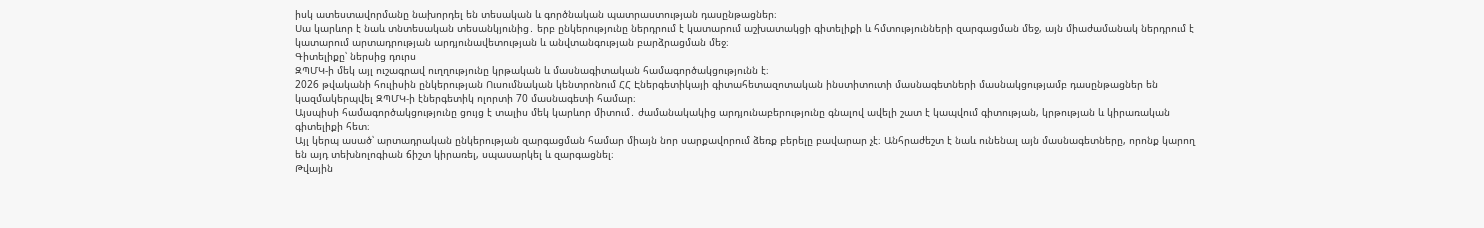իսկ ատեստավորմանը նախորդել են տեսական և գործնական պատրաստության դասընթացներ։
Սա կարևոր է նաև տնտեսական տեսանկյունից․ երբ ընկերությունը ներդրում է կատարում աշխատակցի գիտելիքի և հմտությունների զարգացման մեջ, այն միաժամանակ ներդրում է կատարում արտադրության արդյունավետության և անվտանգության բարձրացման մեջ։
Գիտելիքը՝ ներսից դուրս
ԶՊՄԿ-ի մեկ այլ ուշագրավ ուղղությունը կրթական և մասնագիտական համագործակցությունն է։
2026 թվականի հուլիսին ընկերության Ուսումնական կենտրոնում ՀՀ Էներգետիկայի գիտահետազոտական ինստիտուտի մասնագետների մասնակցությամբ դասընթացներ են կազմակերպվել ԶՊՄԿ-ի էներգետիկ ոլորտի 70 մասնագետի համար։
Այսպիսի համագործակցությունը ցույց է տալիս մեկ կարևոր միտում․ ժամանակակից արդյունաբերությունը գնալով ավելի շատ է կապվում գիտության, կրթության և կիրառական գիտելիքի հետ։
Այլ կերպ ասած՝ արտադրական ընկերության զարգացման համար միայն նոր սարքավորում ձեռք բերելը բավարար չէ։ Անհրաժեշտ է նաև ունենալ այն մասնագետները, որոնք կարող են այդ տեխնոլոգիան ճիշտ կիրառել, սպասարկել և զարգացնել։
Թվային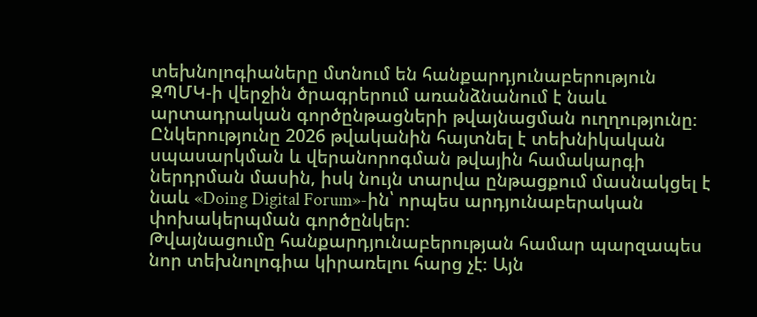տեխնոլոգիաները մտնում են հանքարդյունաբերություն
ԶՊՄԿ-ի վերջին ծրագրերում առանձնանում է նաև արտադրական գործընթացների թվայնացման ուղղությունը։ Ընկերությունը 2026 թվականին հայտնել է տեխնիկական սպասարկման և վերանորոգման թվային համակարգի ներդրման մասին, իսկ նույն տարվա ընթացքում մասնակցել է նաև «Doing Digital Forum»-ին՝ որպես արդյունաբերական փոխակերպման գործընկեր։
Թվայնացումը հանքարդյունաբերության համար պարզապես նոր տեխնոլոգիա կիրառելու հարց չէ։ Այն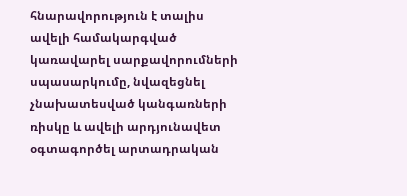հնարավորություն է տալիս ավելի համակարգված կառավարել սարքավորումների սպասարկումը, նվազեցնել չնախատեսված կանգառների ռիսկը և ավելի արդյունավետ օգտագործել արտադրական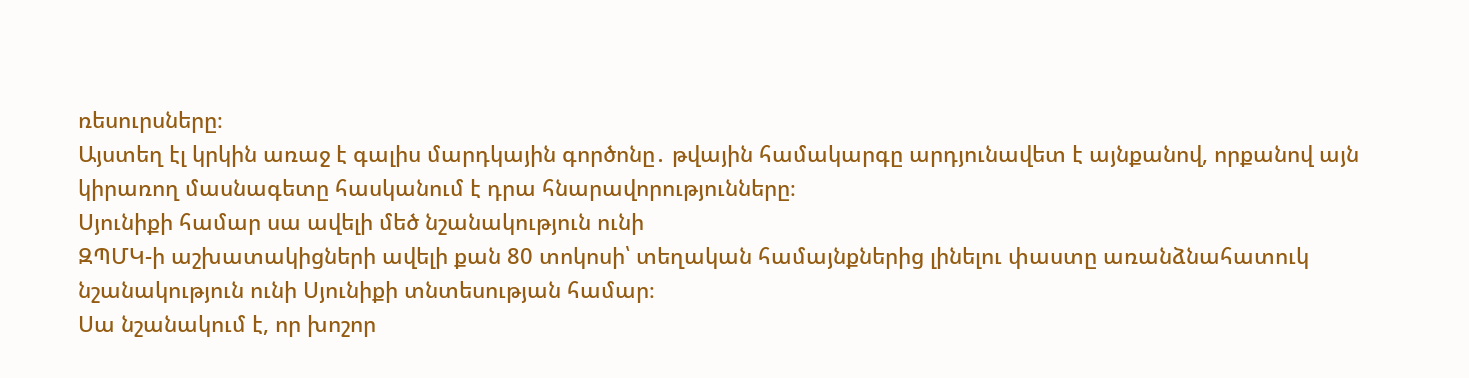ռեսուրսները։
Այստեղ էլ կրկին առաջ է գալիս մարդկային գործոնը․ թվային համակարգը արդյունավետ է այնքանով, որքանով այն կիրառող մասնագետը հասկանում է դրա հնարավորությունները։
Սյունիքի համար սա ավելի մեծ նշանակություն ունի
ԶՊՄԿ-ի աշխատակիցների ավելի քան 80 տոկոսի՝ տեղական համայնքներից լինելու փաստը առանձնահատուկ նշանակություն ունի Սյունիքի տնտեսության համար։
Սա նշանակում է, որ խոշոր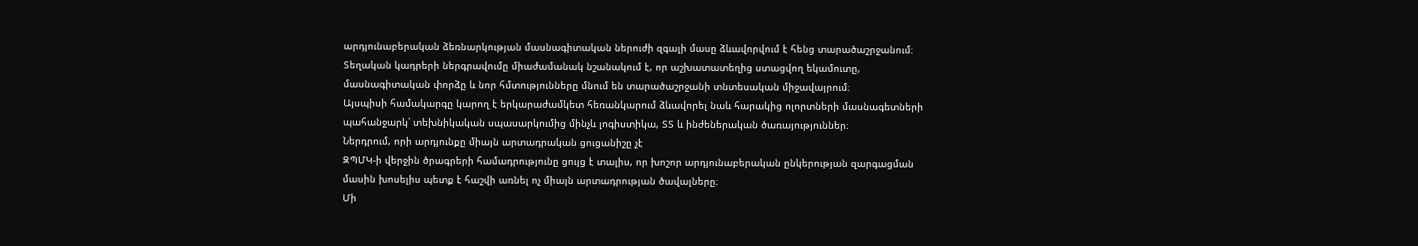արդյունաբերական ձեռնարկության մասնագիտական ներուժի զգալի մասը ձևավորվում է հենց տարածաշրջանում։
Տեղական կադրերի ներգրավումը միաժամանակ նշանակում է, որ աշխատատեղից ստացվող եկամուտը, մասնագիտական փորձը և նոր հմտությունները մնում են տարածաշրջանի տնտեսական միջավայրում։
Այսպիսի համակարգը կարող է երկարաժամկետ հեռանկարում ձևավորել նաև հարակից ոլորտների մասնագետների պահանջարկ՝ տեխնիկական սպասարկումից մինչև լոգիստիկա, ՏՏ և ինժեներական ծառայություններ։
Ներդրում, որի արդյունքը միայն արտադրական ցուցանիշը չէ
ԶՊՄԿ-ի վերջին ծրագրերի համադրությունը ցույց է տալիս, որ խոշոր արդյունաբերական ընկերության զարգացման մասին խոսելիս պետք է հաշվի առնել ոչ միայն արտադրության ծավալները։
Մի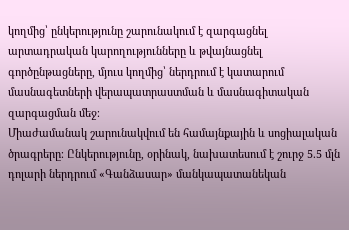կողմից՝ ընկերությունը շարունակում է զարգացնել արտադրական կարողությունները և թվայնացնել գործընթացները, մյուս կողմից՝ ներդրում է կատարում մասնագետների վերապատրաստման և մասնագիտական զարգացման մեջ։
Միաժամանակ շարունակվում են համայնքային և սոցիալական ծրագրերը։ Ընկերությունը, օրինակ, նախատեսում է շուրջ 5.5 մլն դոլարի ներդրում «Գանձասար» մանկապատանեկան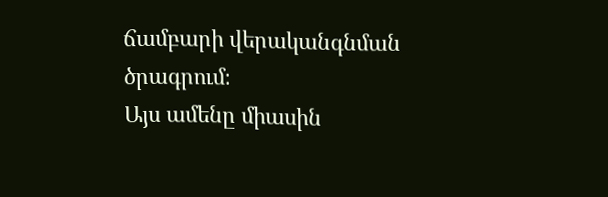ճամբարի վերականգնման ծրագրում։
Այս ամենը միասին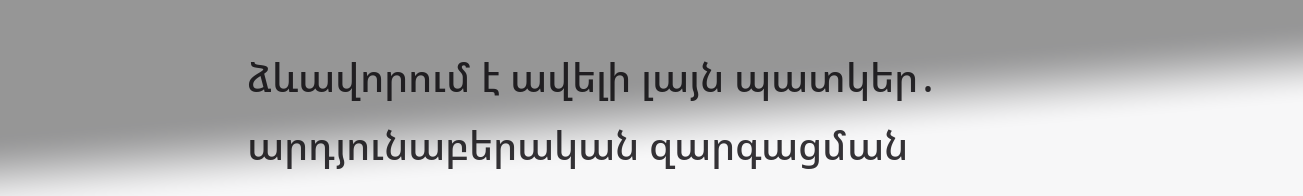ձևավորում է ավելի լայն պատկեր․ արդյունաբերական զարգացման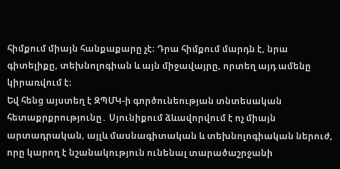հիմքում միայն հանքաքարը չէ։ Դրա հիմքում մարդն է, նրա գիտելիքը, տեխնոլոգիան և այն միջավայրը, որտեղ այդ ամենը կիրառվում է։
Եվ հենց այստեղ է ԶՊՄԿ-ի գործունեության տնտեսական հետաքրքրությունը․ Սյունիքում ձևավորվում է ոչ միայն արտադրական, այլև մասնագիտական և տեխնոլոգիական ներուժ, որը կարող է նշանակություն ունենալ տարածաշրջանի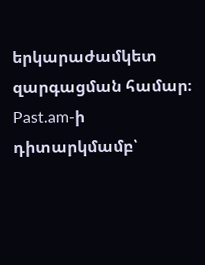երկարաժամկետ զարգացման համար։
Past.am-ի դիտարկմամբ՝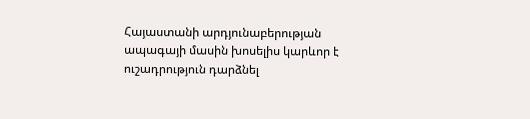Հայաստանի արդյունաբերության ապագայի մասին խոսելիս կարևոր է ուշադրություն դարձնել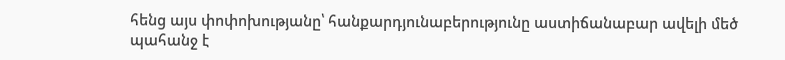հենց այս փոփոխությանը՝ հանքարդյունաբերությունը աստիճանաբար ավելի մեծ պահանջ է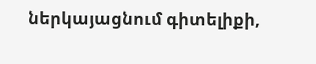ներկայացնում գիտելիքի,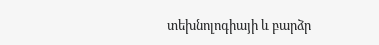տեխնոլոգիայի և բարձր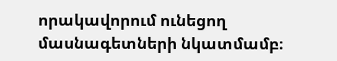որակավորում ունեցող մասնագետների նկատմամբ։